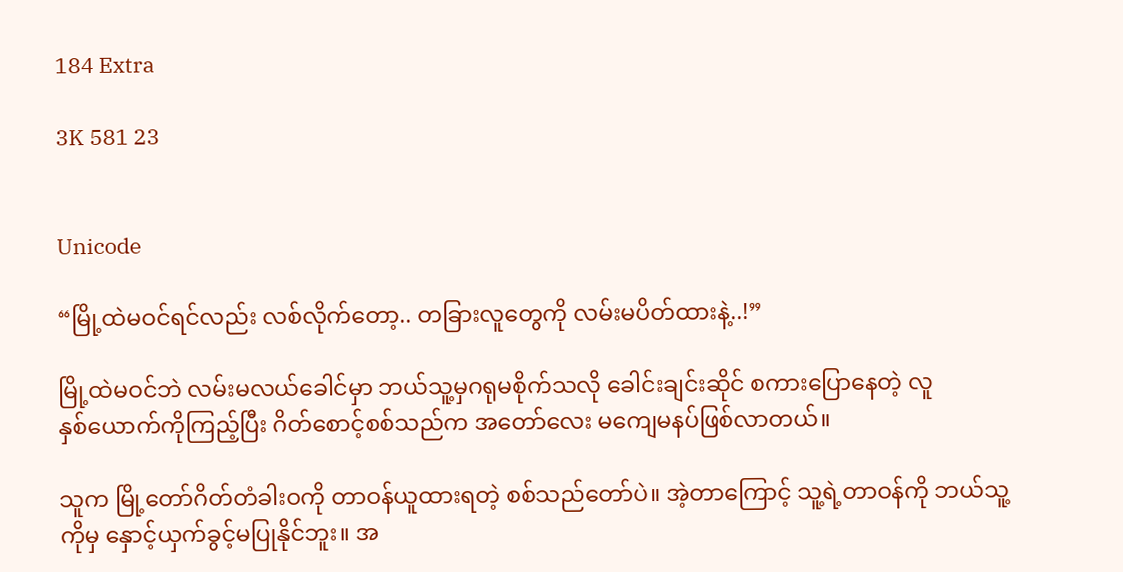184 Extra

3K 581 23


Unicode

“မြို့ထဲမဝင်ရင်လည်း လစ်လိုက်တော့.. တခြားလူတွေကို လမ်းမပိတ်ထားနဲ့..!”

မြို့ထဲမဝင်ဘဲ လမ်းမလယ်ခေါင်မှာ ဘယ်သူ့မှဂရုမစိုက်သလို ခေါင်းချင်းဆိုင် စကားပြောနေတဲ့ လူနှစ်‌ယောက်ကိုကြည့်ပြီး ဂိတ်စောင့်စစ်သည်က အတော်လေး မကျေမနပ်ဖြစ်လာတယ်။

သူက မြို့တော်ဂိတ်တံခါးဝကို တာဝန်ယူထားရတဲ့ စစ်သည်တော်ပဲ။ အဲ့တာကြောင့် သူ့ရဲ့တာဝန်ကို ဘယ်သူ့ကိုမှ နှောင့်ယှက်ခွင့်မပြုနိုင်ဘူး။ အ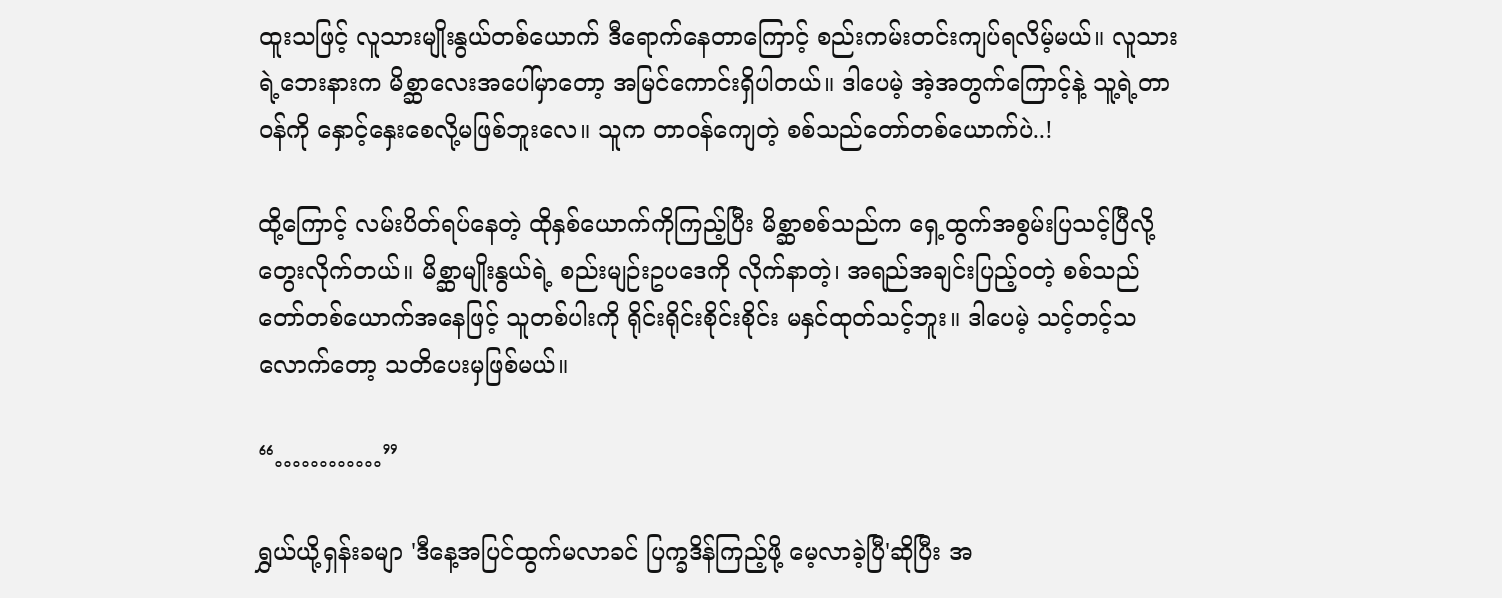ထူးသဖြင့် လူသားမျိုးနွယ်တစ်ယောက် ဒီရောက်နေတာကြောင့် စည်းကမ်းတင်းကျပ်ရလိမ့်မယ်။ လူသားရဲ့ဘေးနားက မိစ္ဆာလေးအပေါ်မှာတော့ အမြင်ကောင်းရှိပါတယ်။ ဒါပေမဲ့ အဲ့အတွက်ကြောင့်နဲ့ သူ့ရဲ့တာဝန်ကို နှောင့်နှေးစေလို့မဖြစ်ဘူးလေ။ သူက တာဝန်ကျေတဲ့ စစ်သည်တော်တစ်ယောက်ပဲ..!

ထို့ကြောင့် လမ်းပိတ်ရပ်နေတဲ့ ထိုနှစ်ယောက်ကိုကြည့်ပြီး မိစ္ဆာစစ်သည်က ရှေ့ထွက်အစွမ်းပြသင့်ပြီလို့ တွေးလိုက်တယ်။ မိစ္ဆာမျိုးနွယ်ရဲ့ စည်းမျဉ်းဥပဒေကို လိုက်နာတဲ့၊ အရည်အချင်းပြည့်ဝတဲ့ စစ်သည်တော်တစ်ယောက်အနေဖြင့် သူတစ်ပါးကို ရိုင်းရိုင်းစိုင်းစိုင်း မနှင်ထုတ်သင့်ဘူး။ ဒါပေမဲ့ သင့်တင့်သလောက်တော့ သတိပေးမှဖြစ်မယ်။

“…………”

ရွှယ်ယို့ရှန်းခမျာ 'ဒီနေ့အပြင်ထွက်မလာခင် ပြက္ခဒိန်ကြည့်ဖို့ မေ့လာခဲ့ပြီ'ဆိုပြီး အ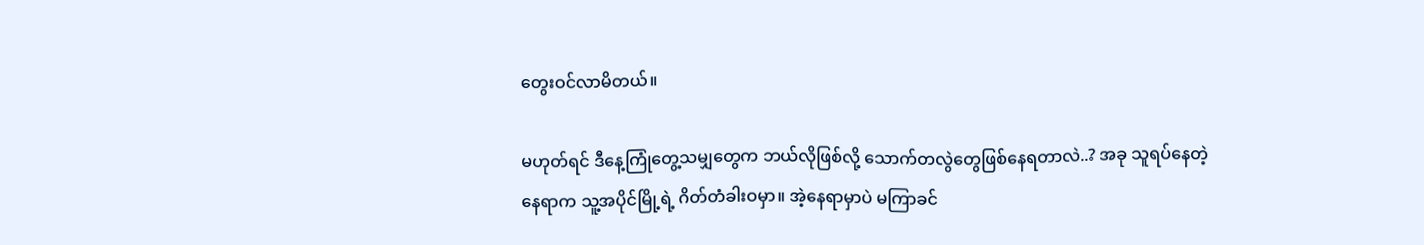တွေးဝင်လာမိတယ်။

မဟုတ်ရင် ဒီနေ့ကြုံတွေ့သမျှတွေက ဘယ်လိုဖြစ်လို့ သောက်တလွဲတွေဖြစ်နေရတာလဲ..? အခု သူရပ်နေတဲ့နေရာက သူ့အပိုင်မြို့ရဲ့ ဂိတ်တံခါးဝမှာ။ အဲ့နေရာမှာပဲ မကြာခင်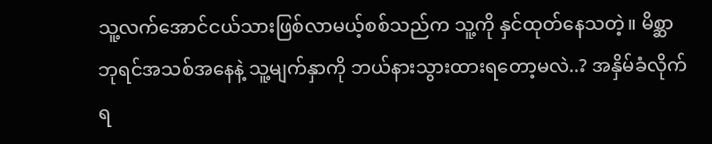သူ့လက်အောင်ငယ်သားဖြစ်လာမယ့်စစ်သည်က သူ့ကို နှင်ထုတ်နေသတဲ့။ မိစ္ဆာဘုရင်အသစ်အနေနဲ့ သူ့မျက်နှာကို ဘယ်နားသွားထားရတော့မလဲ..? အနှိမ်ခံလိုက်ရ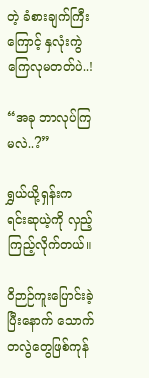တဲ့ ခံစားချက်ကြီးကြောင့် နှလုံးကွဲကြေလုမတတ်ပဲ..!

“အခု ဘာလုပ်ကြမလဲ..?”

ရွှယ်ယို့ရှန်းက ရင်းဆုယဲ့ကို လှည့်ကြည့်လိုက်တယ်။

ဝိဉာဉ်ကူးပြောင်းခဲ့ပြီးနောက် သောက်တလွဲတွေဖြစ်ကုန်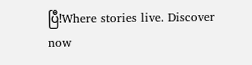ပြီ!Where stories live. Discover now